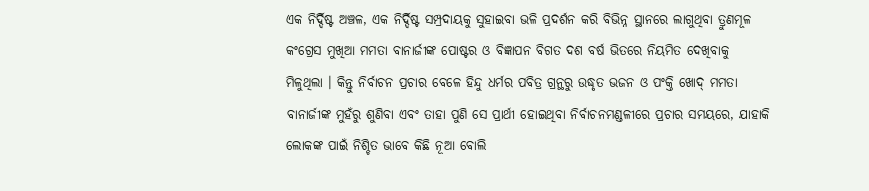ଏକ ନିର୍ଦ୍ଦିଷ୍ଟ ଅଞ୍ଚଳ, ଏକ ନିର୍ଦ୍ଦିଷ୍ଟ ସମ୍ପ୍ରଦାୟକୁ ସୁହାଇବା ଭଳି ପ୍ରଦର୍ଶନ କରି ବିଭିନ୍ନ ସ୍ଥାନରେ ଲାଗୁଥିବା ତ୍ରୁଣମୂଳ କଂଗ୍ରେସ ମୁଖିଆ ମମତା ବାନାର୍ଜୀଙ୍କ ପୋଷ୍ଟର ଓ ବିଜ୍ଞାପନ ବିଗତ ଦଶ ବର୍ଷ ଭିତରେ ନିୟମିତ ଦେଖିବାକୁ ମିଳୁଥିଲା । କିନ୍ତୁ ନିର୍ବାଚନ ପ୍ରଚାର ବେଳେ ହିନ୍ଦୁ ଧର୍ମର ପବିତ୍ର ଗ୍ରନ୍ଥରୁ ଉଦ୍ଧୃତ ଭଜନ ଓ ପଂକ୍ତି ଖୋଦ୍ ମମତା ବାନାର୍ଜୀଙ୍କ ମୁହଁରୁ ଶୁଣିବା ଏବଂ ତାହା ପୁଣି ସେ ପ୍ରାର୍ଥୀ ହୋଇଥିବା ନିର୍ବାଚନମଣ୍ଡଳୀରେ ପ୍ରଚାର ସମୟରେ, ଯାହାକି ଲୋକଙ୍କ ପାଇଁ ନିଶ୍ଚିତ ଭାବେ କିଛି ନୂଆ ବୋଲି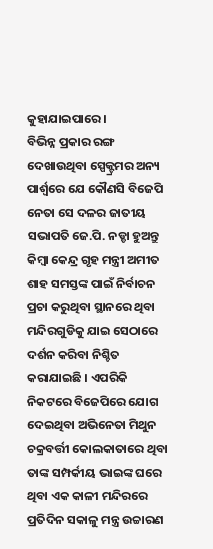କୁହାଯାଇପାରେ ।
ବିଭିନ୍ନ ପ୍ରକାର ରଙ୍ଗ ଦେଖାଉଥିବା ସ୍ପେକ୍ଟ୍ରମର ଅନ୍ୟ ପାର୍ଶ୍ବରେ ଯେ କୌଣସି ବିଜେପି ନେତା ସେ ଦଳର ଜାତୀୟ ସଭାପତି ଜେ.ପି. ନଡ୍ଡା ହୁଅନ୍ତୁ କିମ୍ବା କେନ୍ଦ୍ର ଗୃହ ମନ୍ତ୍ରୀ ଅମୀତ ଶାହ ସମସ୍ତଙ୍କ ପାଇଁ ନିର୍ବାଚନ ପ୍ରଚା କରୁଥିବା ସ୍ଥାନରେ ଥିବା ମନ୍ଦିରଗୁଡିକୁ ଯାଇ ସେଠାରେ ଦର୍ଶନ କରିବା ନିଶ୍ଚିତ କରାଯାଇଛି । ଏପରିକି ନିକଟରେ ବିଜେପିରେ ଯୋଗ ଦେଇଥିବା ଅଭିନେତା ମିଥୁନ ଚକ୍ରବର୍ତ୍ତୀ କୋଲକାତାରେ ଥିବା ତାଙ୍କ ସମ୍ପର୍କୀୟ ଭାଇଙ୍କ ଘରେ ଥିବା ଏକ କାଳୀ ମନ୍ଦିରରେ ପ୍ରତିଦିନ ସକାଳୁ ମନ୍ତ୍ର ଉଚ୍ଚାରଣ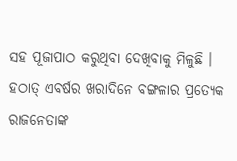ସହ ପୂଜାପାଠ କରୁଥିବା ଦେଖିବାକୁ ମିଳୁଛି ।
ହଠାତ୍ ଏବର୍ଷର ଖରାଦିନେ ବଙ୍ଗଳାର ପ୍ରତ୍ୟେକ ରାଜନେତାଙ୍କ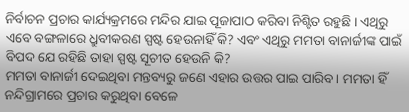ନିର୍ବାଚନ ପ୍ରଚାର କାର୍ଯ୍ୟକ୍ରମରେ ମନ୍ଦିର ଯାଇ ପୂଜାପାଠ କରିବା ନିଶ୍ଟିତ ରହୁଛି । ଏଥିରୁ ଏବେ ବଙ୍ଗଳାରେ ଧ୍ରୁବୀକରଣ ସ୍ପଷ୍ଟ ହେଉନାହିଁ କି? ଏବଂ ଏଥିରୁ ମମତା ବାନାର୍ଜୀଙ୍କ ପାଇଁ ବିପଦ ଯେ ରହିଛି ତାହା ସ୍ପଷ୍ଟ ସୂଚୀତ ହେଉନି କି?
ମମତା ବାନାର୍ଜୀ ଦେଇଥିବା ମନ୍ତବ୍ୟରୁ ଜଣେ ଏହାର ଉତ୍ତର ପାଇ ପାରିବ। ମମତା ହିଁ ନନ୍ଦିଗ୍ରାମରେ ପ୍ରଚାର କରୁଥିବା ବେଳେ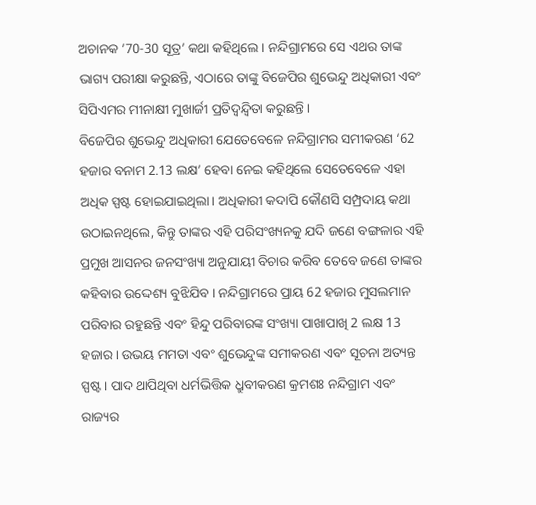ଅଚାନକ ’70-30 ସୂତ୍ର’ କଥା କହିଥିଲେ । ନନ୍ଦିଗ୍ରାମରେ ସେ ଏଥର ତାଙ୍କ ଭାଗ୍ୟ ପରୀକ୍ଷା କରୁଛନ୍ତି, ଏଠାରେ ତାଙ୍କୁ ବିଜେପିର ଶୁଭେନ୍ଦୁ ଅଧିକାରୀ ଏବଂ ସିପିଏମର ମୀନାକ୍ଷୀ ମୁଖାର୍ଜୀ ପ୍ରତିଦ୍ବନ୍ଦ୍ବିତା କରୁଛନ୍ତି ।
ବିଜେପିର ଶୁଭେନ୍ଦୁ ଅଧିକାରୀ ଯେତେବେଳେ ନନ୍ଦିଗ୍ରାମର ସମୀକରଣ ‘62 ହଜାର ବନାମ 2.13 ଲକ୍ଷ’ ହେବା ନେଇ କହିଥିଲେ ସେତେବେଳେ ଏହା ଅଧିକ ସ୍ପଷ୍ଟ ହୋଇଯାଇଥିଲା। ଅଧିକାରୀ କଦାପି କୌଣସି ସମ୍ପ୍ରଦାୟ କଥା ଉଠାଇନଥିଲେ, କିନ୍ତୁ ତାଙ୍କର ଏହି ପରିସଂଖ୍ୟନକୁ ଯଦି ଜଣେ ବଙ୍ଗଳାର ଏହି ପ୍ରମୁଖ ଆସନର ଜନସଂଖ୍ୟା ଅନୁଯାୟୀ ବିଚାର କରିବ ତେବେ ଜଣେ ତାଙ୍କର କହିବାର ଉଦ୍ଦେଶ୍ୟ ବୁଝିଯିବ । ନନ୍ଦିଗ୍ରାମରେ ପ୍ରାୟ 62 ହଜାର ମୁସଲମାନ ପରିବାର ରହୁଛନ୍ତି ଏବଂ ହିନ୍ଦୁ ପରିବାରଙ୍କ ସଂଖ୍ୟା ପାଖାପାଖି 2 ଲକ୍ଷ 13 ହଜାର। ଉଭୟ ମମତା ଏବଂ ଶୁଭେନ୍ଦୁଙ୍କ ସମୀକରଣ ଏବଂ ସୂଚନା ଅତ୍ୟନ୍ତ ସ୍ପଷ୍ଟ । ପାଦ ଥାପିଥିବା ଧର୍ମଭିତ୍ତିକ ଧ୍ରୁବୀକରଣ କ୍ରମଶଃ ନନ୍ଦିଗ୍ରାମ ଏବଂ ରାଜ୍ୟର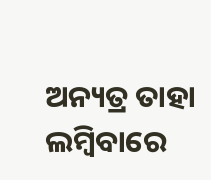ଅନ୍ୟତ୍ର ତାହା ଲମ୍ବିବାରେ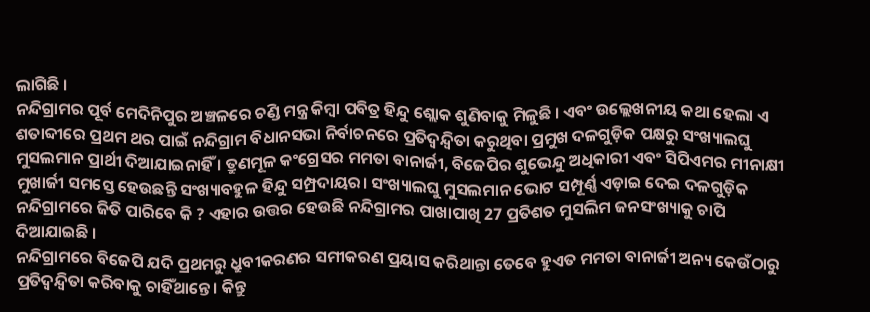ଲାଗିଛି ।
ନନ୍ଦିଗ୍ରାମର ପୂର୍ବ ମେଦିନିପୁର ଅଞ୍ଚଳରେ ଚଣ୍ଡି ମନ୍ତ୍ର କିମ୍ବା ପବିତ୍ର ହିନ୍ଦୁ ଶ୍ଲୋକ ଶୁଣିବାକୁ ମିଳୁଛି । ଏବଂ ଉଲ୍ଲେଖନୀୟ କଥା ହେଲା ଏ ଶତାବ୍ଦୀରେ ପ୍ରଥମ ଥର ପାଇଁ ନନ୍ଦିଗ୍ରାମ ବିଧାନସଭା ନିର୍ବାଚନରେ ପ୍ରତିଦ୍ବନ୍ଦ୍ବିତା କରୁଥିବା ପ୍ରମୁଖ ଦଳଗୁଡ଼ିକ ପକ୍ଷରୁ ସଂଖ୍ୟାଲଘୁ ମୁସଲମାନ ପ୍ରାର୍ଥୀ ଦିଆଯାଇନାହିଁ । ତ୍ରୁଣମୂଳ କଂଗ୍ରେସର ମମତା ବାନାର୍ଜୀ, ବିଜେପିର ଶୁଭେନ୍ଦୁ ଅଧିକାରୀ ଏବଂ ସିପିଏମର ମୀନାକ୍ଷୀ ମୁଖାର୍ଜୀ ସମସ୍ତେ ହେଉଛନ୍ତି ସଂଖ୍ୟାବହୁଳ ହିନ୍ଦୁ ସମ୍ପ୍ରଦାୟର। ସଂଖ୍ୟାଲଘୁ ମୁସଲମାନ ଭୋଟ ସମ୍ପୂର୍ଣ୍ଣ ଏଡ଼ାଇ ଦେଇ ଦଳଗୁଡ଼ିକ ନନ୍ଦିଗ୍ରାମରେ ଜିତି ପାରିବେ କି ? ଏହାର ଉତ୍ତର ହେଉଛି ନନ୍ଦିଗ୍ରାମର ପାଖାପାଖି 27 ପ୍ରତିଶତ ମୁସଲିମ ଜନସଂଖ୍ୟାକୁ ଚାପି ଦିଆଯାଇଛି ।
ନନ୍ଦିଗ୍ରାମରେ ବିଜେପି ଯଦି ପ୍ରଥମରୁ ଧ୍ରୁବୀକରଣର ସମୀକରଣ ପ୍ରୟାସ କରିଥାନ୍ତା ତେବେ ହୁଏତ ମମତା ବାନାର୍ଜୀ ଅନ୍ୟ କେଉଁଠାରୁ ପ୍ରତିଦ୍ବନ୍ଦ୍ବିତା କରିବାକୁ ଚାହିଁଥାନ୍ତେ। କିନ୍ତୁ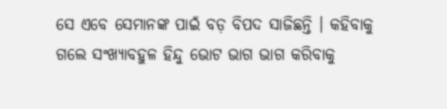ସେ ଏବେ ସେମାନଙ୍କ ପାଇଁ ବଡ଼ ବିପଦ ସାଜିଛନ୍ତି । କହିବାକୁ ଗଲେ ସଂଖ୍ୟାବହୁଳ ହିନ୍ଦୁ ଭୋଟ ଭାଗ ଭାଗ କରିବାକୁ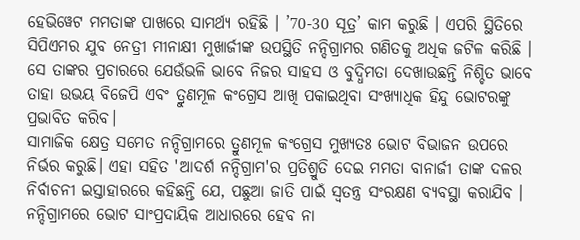ହେଭିୱେଟ ମମତାଙ୍କ ପାଖରେ ସାମର୍ଥ୍ୟ ରହିଛି । ’70-30 ସୂତ୍ର’ କାମ କରୁଛି । ଏପରି ସ୍ଥିତିରେ ସିପିଏମର ଯୁବ ନେତ୍ରୀ ମୀନାକ୍ଷୀ ମୁଖାର୍ଜୀଙ୍କ ଉପସ୍ଥିତି ନନ୍ଦିଗ୍ରାମର ଗଣିତକୁ ଅଧିକ ଜଟିଳ କରିଛି । ସେ ତାଙ୍କର ପ୍ରଚାରରେ ଯେଉଁଭଳି ଭାବେ ନିଜର ସାହସ ଓ ବୁଦ୍ଧିମତା ଦେଖାଉଛନ୍ତି ନିଶ୍ଚିତ ଭାବେ ତାହା ଉଭୟ ବିଜେପି ଏବଂ ତ୍ରୁଣମୂଳ କଂଗ୍ରେସ ଆଖି ପକାଇଥିବା ସଂଖ୍ୟାଧିକ ହିନ୍ଦୁ ଭୋଟରଙ୍କୁ ପ୍ରଭାବିତ କରିବ।
ସାମାଜିକ କ୍ଷେତ୍ର ସମେତ ନନ୍ଦିଗ୍ରାମରେ ତ୍ରୁଣମୂଳ କଂଗ୍ରେସ ମୁଖ୍ୟତଃ ଭୋଟ ବିଭାଜନ ଉପରେ ନିର୍ଭର କରୁଛି। ଏହା ସହିତ 'ଆଦର୍ଶ ନନ୍ଦିଗ୍ରାମ'ର ପ୍ରତିଶ୍ରୁତି ଦେଇ ମମତା ବାନାର୍ଜୀ ତାଙ୍କ ଦଳର ନିର୍ବାଚନୀ ଇସ୍ତାହାରରେ କହିଛନ୍ତି ଯେ, ପଛୁଆ ଜାତି ପାଇଁ ସ୍ବତନ୍ତ୍ର ସଂରକ୍ଷଣ ବ୍ୟବସ୍ଥା କରାଯିବ । ନନ୍ଦିଗ୍ରାମରେ ଭୋଟ ସାଂପ୍ରଦାୟିକ ଆଧାରରେ ହେବ ନା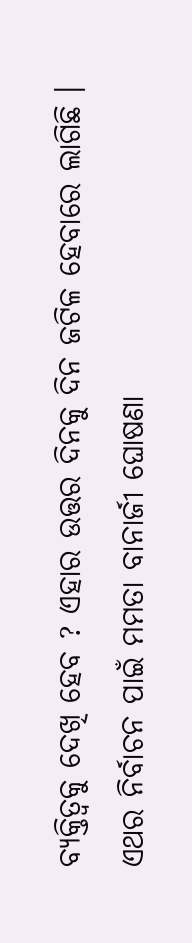ବ୍ୟକ୍ତିତ୍ବକୁ ଦେଖି ହେବ ? ଏହାର ଉତ୍ତର ଦିନକୁ ଦିନ ଜଟିଳ ହେବାରେ ଲାଗିଛି ।
ଏଥର ନିର୍ବାଚନ ପାଇଁ ମମତା ବାନାର୍ଜୀ ଘୋଷଣା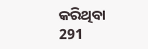କରିଥିବା 291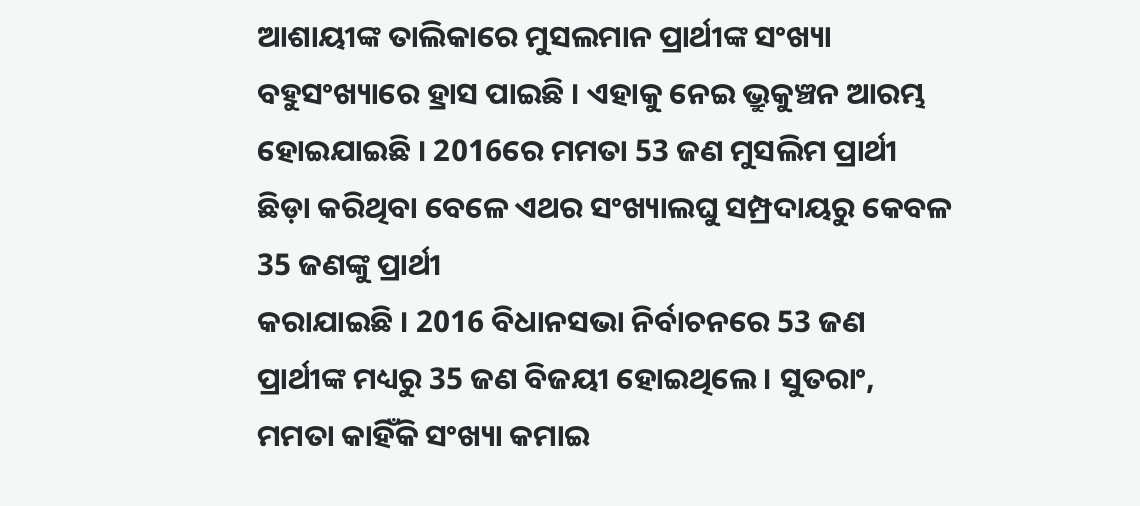ଆଶାୟୀଙ୍କ ତାଲିକାରେ ମୁସଲମାନ ପ୍ରାର୍ଥୀଙ୍କ ସଂଖ୍ୟା ବହୁସଂଖ୍ୟାରେ ହ୍ରାସ ପାଇଛି । ଏହାକୁ ନେଇ ଭ୍ରୁକୁଞ୍ଚନ ଆରମ୍ଭ ହୋଇଯାଇଛି । 2016ରେ ମମତା 53 ଜଣ ମୁସଲିମ ପ୍ରାର୍ଥୀ ଛିଡ଼ା କରିଥିବା ବେଳେ ଏଥର ସଂଖ୍ୟାଲଘୁ ସମ୍ପ୍ରଦାୟରୁ କେବଳ 35 ଜଣଙ୍କୁ ପ୍ରାର୍ଥୀ
କରାଯାଇଛି । 2016 ବିଧାନସଭା ନିର୍ବାଚନରେ 53 ଜଣ ପ୍ରାର୍ଥୀଙ୍କ ମଧ୍ୟରୁ 35 ଜଣ ବିଜୟୀ ହୋଇଥିଲେ । ସୁତରାଂ, ମମତା କାହିଁକି ସଂଖ୍ୟା କମାଇ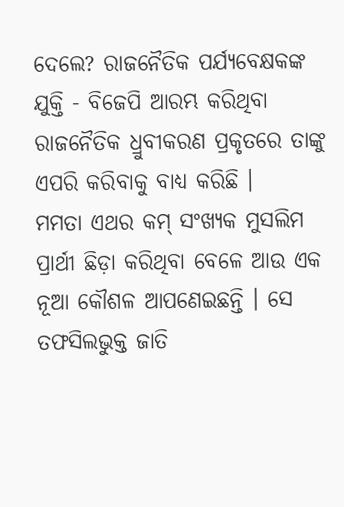ଦେଲେ? ରାଜନୈତିକ ପର୍ଯ୍ୟବେକ୍ଷକଙ୍କ ଯୁକ୍ତି - ବିଜେପି ଆରମ୍ଭ କରିଥିବା ରାଜନୈତିକ ଧ୍ରୁବୀକରଣ ପ୍ରକୃତରେ ତାଙ୍କୁ ଏପରି କରିବାକୁ ବାଧ୍ୟ କରିଛି ।
ମମତା ଏଥର କମ୍ ସଂଖ୍ୟକ ମୁସଲିମ ପ୍ରାର୍ଥୀ ଛିଡ଼ା କରିଥିବା ବେଳେ ଆଉ ଏକ ନୂଆ କୌଶଳ ଆପଣେଇଛନ୍ତି । ସେ ତଫସିଲଭୁକ୍ତ ଜାତି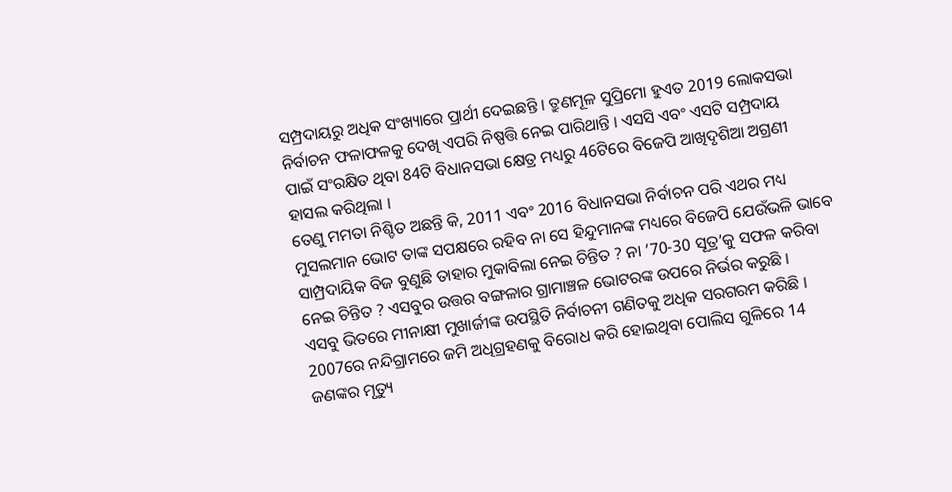ସମ୍ପ୍ରଦାୟରୁ ଅଧିକ ସଂଖ୍ୟାରେ ପ୍ରାର୍ଥୀ ଦେଇଛନ୍ତି । ତ୍ରୁଣମୂଳ ସୁପ୍ରିମୋ ହୁଏତ 2019 ଲୋକସଭା ନିର୍ବାଚନ ଫଳାଫଳକୁ ଦେଖି ଏପରି ନିଷ୍ପତ୍ତି ନେଇ ପାରିଥାନ୍ତି । ଏସସି ଏବଂ ଏସଟି ସମ୍ପ୍ରଦାୟ
ପାଇଁ ସଂରକ୍ଷିତ ଥିବା 84ଟି ବିଧାନସଭା କ୍ଷେତ୍ର ମଧ୍ୟରୁ 46ଟିରେ ବିଜେପି ଆଖିଦୃଶିଆ ଅଗ୍ରଣୀ ହାସଲ କରିଥିଲା ।
ତେଣୁ ମମତା ନିଶ୍ଚିତ ଅଛନ୍ତି କି, 2011 ଏବଂ 2016 ବିଧାନସଭା ନିର୍ବାଚନ ପରି ଏଥର ମଧ୍ୟ ମୁସଲମାନ ଭୋଟ ତାଙ୍କ ସପକ୍ଷରେ ରହିବ ନା ସେ ହିନ୍ଦୁମାନଙ୍କ ମଧ୍ୟରେ ବିଜେପି ଯେଉଁଭଳି ଭାବେ ସାମ୍ପ୍ରଦାୟିକ ବିଜ ବୁଣୁଛି ତାହାର ମୁକାବିଲା ନେଇ ଚିନ୍ତିତ ? ନା ’70-30 ସୂତ୍ର’କୁ ସଫଳ କରିବା ନେଇ ଚିନ୍ତିତ ? ଏସବୁର ଉତ୍ତର ବଙ୍ଗଳାର ଗ୍ରାମାଞ୍ଚଳ ଭୋଟରଙ୍କ ଉପରେ ନିର୍ଭର କରୁଛି ।
ଏସବୁ ଭିତରେ ମୀନାକ୍ଷୀ ମୁଖାର୍ଜୀଙ୍କ ଉପସ୍ଥିତି ନିର୍ବାଚନୀ ଗଣିତକୁ ଅଧିକ ସରଗରମ କରିଛି । 2007ରେ ନନ୍ଦିଗ୍ରାମରେ ଜମି ଅଧିଗ୍ରହଣକୁ ବିରୋଧ କରି ହୋଇଥିବା ପୋଲିସ ଗୁଳିରେ 14 ଜଣଙ୍କର ମୃତ୍ୟୁ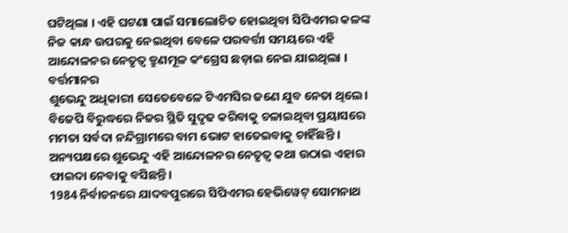ଘଟିଥିଲା । ଏହି ଘଟଣା ପାଇଁ ସମାଲୋଚିତ ହୋଇଥିବା ସିପିଏମର କଳଙ୍କ ନିଜ କାନ୍ଧ ଉପରକୁ ନେଇଥିବା ବେଳେ ପରବର୍ତ୍ତୀ ସମୟରେ ଏହି ଆନ୍ଦୋଳନର ନେତୃତ୍ବ ତ୍ରୁଣମୂଳ କଂଗ୍ରେସ ଛଡ଼ାଇ ନେଇ ଯାଇଥିଲା । ବର୍ତ୍ତମାନର
ଶୁଭେନ୍ଦୁ ଅଧିକାରୀ ସେତେବେଳେ ଟିଏମସିର ଜଣେ ଯୁବ ନେତା ଥିଲେ। ବିଜେପି ବିରୁଦ୍ଧରେ ନିଜର ସ୍ଥିତି ସୁଦୃଢ କରିବାକୁ ଚଳାଇଥିବା ପ୍ରୟାସରେ ମମତା ସର୍ବଦା ନନ୍ଦିଗ୍ରାମରେ ବାମ ଭୋଟ ହାତେଇବାକୁ ଚାହିଁଛନ୍ତି । ଅନ୍ୟପକ୍ଷରେ ଶୁଭେନ୍ଦୁ ଏହି ଆନ୍ଦୋଳନର ନେତୃତ୍ବ କଥା ଉଠାଇ ଏହାର ଫାଇଦା ନେବାକୁ ବସିଛନ୍ତି।
1984 ନିର୍ବାଚନରେ ଯାଦବପୁରରେ ସିପିଏମର ହେଭିୱେଟ୍ ସୋମନାଥ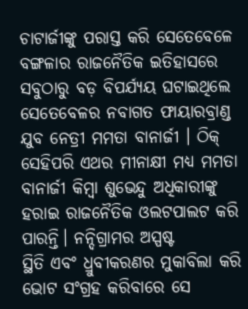ଚାଟାର୍ଜୀଙ୍କୁ ପରାସ୍ତ କରି ସେତେବେଳେ ବଙ୍ଗଳାର ରାଜନୈତିକ ଇତିହାସରେ ସବୁଠାରୁ ବଡ଼ ବିପର୍ଯ୍ୟୟ ଘଟାଇଥିଲେ ସେତେବେଳର ନବାଗତ ଫାୟାରବ୍ରାଣ୍ଡ ଯୁବ ନେତ୍ରୀ ମମତା ବାନାର୍ଜୀ । ଠିକ୍ ସେହିପରି ଏଥର ମୀନାକ୍ଷୀ ମଧ୍ୟ ମମତା ବାନାର୍ଜୀ କିମ୍ବା ଶୁଭେନ୍ଦୁ ଅଧିକାରୀଙ୍କୁ ହରାଇ ରାଜନୈତିକ ଓଲଟପାଲଟ କରି ପାରନ୍ତି। ନନ୍ଦିଗ୍ରାମର ଅସ୍ପଷ୍ଟ
ସ୍ଥିତି ଏବଂ ଧ୍ରୁବୀକରଣର ମୁକାବିଲା କରି ଭୋଟ ସଂଗ୍ରହ କରିବାରେ ସେ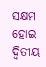ସକ୍ଷମ ହୋଇ ଦ୍ବିତୀୟ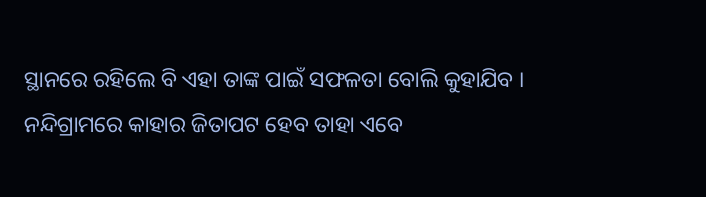ସ୍ଥାନରେ ରହିଲେ ବି ଏହା ତାଙ୍କ ପାଇଁ ସଫଳତା ବୋଲି କୁହାଯିବ । ନନ୍ଦିଗ୍ରାମରେ କାହାର ଜିତାପଟ ହେବ ତାହା ଏବେ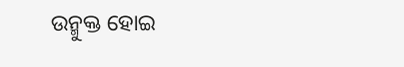ଉନ୍ମୁକ୍ତ ହୋଇ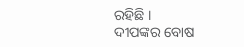ରହିଛି ।
ଦୀପଙ୍କର ବୋଷ